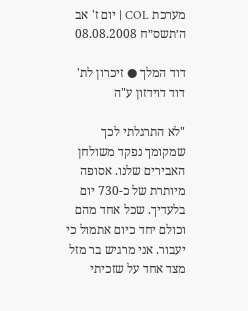מערכת COL | יום ז' אב ה׳תשס״ח 08.08.2008

דוד המלך ● זיכרון לת' דוד דוידזון ע"ה

"לא התרגלתי לכך שמקומך נפקד משולחן האבירים שלנו. אסופה מיותרת של כ-730 יום בלעדיך. שכל אחד מהם וכולם יחד כיום אתמול כי יעבור. אני מרגיש בר מזל מצד אחד על שזכיתי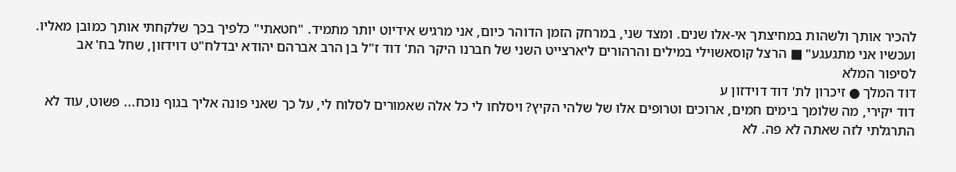להכיר אותך ולשהות במחיצתך אי-אלו שנים. ומצד שני, במרחק הזמן הדוהר כיום, אני מרגיש אידיוט יותר מתמיד. "חטאתי" כלפיך בכך שלקחתי אותך כמובן מאליו. ועכשיו אני מתגעגע" ■ הרצל קוסאשוילי במילים והרהורים ליארצייט השני של חברנו היקר הת' דוד ז"ל בן הרב אברהם יהודא יבדלח"ט דוידזון, שחל בח' אב  לסיפור המלא
דוד המלך ● זיכרון לת' דוד דוידזון ע
דוד יקירי, מה שלומך בימים חמים, ארוכים וטרופים אלו של שלהי הקיץ? ויסלחו לי כל אלה שאמורים לסלוח לי, על כך שאני פונה אליך בגוף נוכח... פשוט, עוד לא התרגלתי לזה שאתה לא פה. לא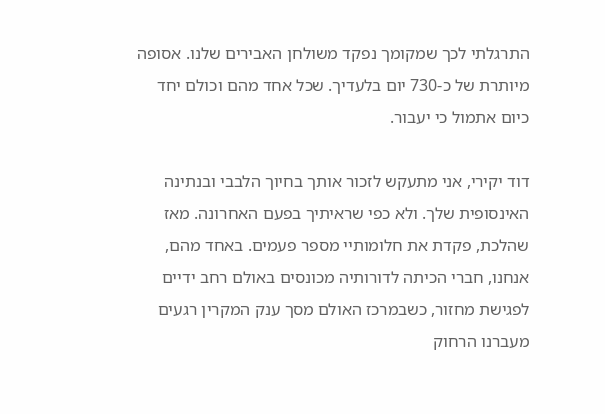התרגלתי לכך שמקומך נפקד משולחן האבירים שלנו. אסופה מיותרת של כ-730 יום בלעדיך. שכל אחד מהם וכולם יחד כיום אתמול כי יעבור.

דוד יקירי, אני מתעקש לזכור אותך בחיוך הלבבי ובנתינה האינסופית שלך. ולא כפי שראיתיך בפעם האחרונה. מאז שהלכת, פקדת את חלומותיי מספר פעמים. באחד מהם, אנחנו, חברי הכיתה לדורותיה מכונסים באולם רחב ידיים לפגישת מחזור, כשבמרכז האולם מסך ענק המקרין רגעים מעברנו הרחוק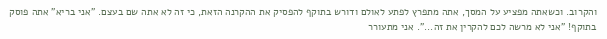והקרוב. וכשאתה מפציע על המסך, אתה מתפרץ לפתע לאולם ודורש בתוקף להפסיק את ההקרנה הזאת, כי זה לא אתה שם בעצם. "אני בריא" אתה פוסק בתוקף! "אני לא מרשה לכם להקרין את זה...". אני מתעורר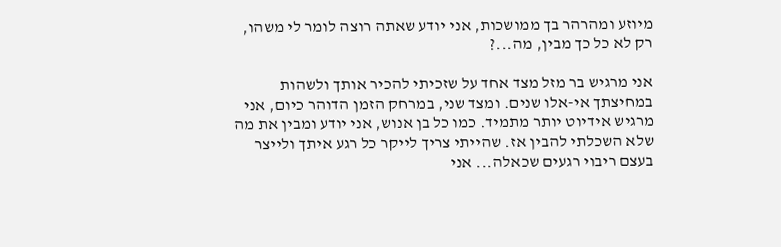מיוזע ומהרהר בך ממושכות, אני יודע שאתה רוצה לומר לי משהו, רק לא כל כך מבין, מה...?

אני מרגיש בר מזל מצד אחד על שזכיתי להכיר אותך ולשהות במחיצתך אי-אלו שנים. ומצד שני, במרחק הזמן הדוהר כיום, אני מרגיש אידיוט יותר מתמיד. כמו כל בן אנוש, אני יודע ומבין את מה שלא השכלתי להבין אז. שהייתי צריך לייקר כל רגע איתך ולייצר בעצם ריבוי רגעים שכאלה... אני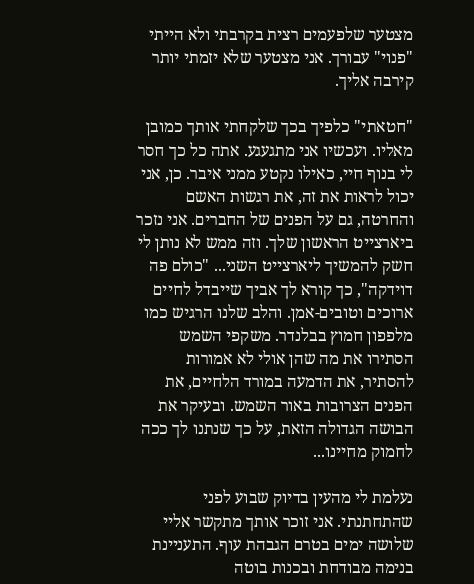מצטער שלפעמים רצית בקרבתי ולא הייתי "פנוי" עבורך. אני מצטער שלא יזמתי יותר קירבה אליך.

"חטאתי" כלפיך בכך שלקחתי אותך כמובן מאליו. ועכשיו אני מתגעגע. אתה כל כך חסר לי בנוף חיי, כאילו נקטע ממני איבר. כן, אני יכול לראות את זה, את רגשות האשם והחרטה, גם על הפנים של החברים. אני נזכר ביארצייט הראשון שלך. וזה ממש לא נותן לי חשק להמשיך ליארצייט השני... "כולם פה דוידקה", כך קורא לך אביך שייבדל לחיים ארוכים וטובים-אמן. והלב שלנו הרגיש כמו מלפפון חמוץ בבלנדר. משקפי השמש הסתירו את מה שהן אולי לא אמורות להסתיר, את הדמעה במורד הלחיים, את הפנים הצרובות באור השמש. ובעיקר את הבושה הגדולה הזאת, על כך שנתנו לך ככה לחמוק מחיינו...

נעלמת לי מהעין בדיוק שבוע לפני שהתחתנתי. אני זוכר אותך מתקשר אליי שלושה ימים בטרם הגבהת עוף. התעניינת בנימה מבודחת ובכנות בוטה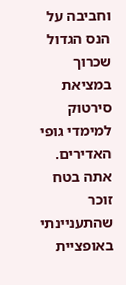וחביבה על הנס הגדול שכרוך במציאת סירטוק למימדי גופי האדירים. אתה בטח זוכר שהתעניינתי באופציית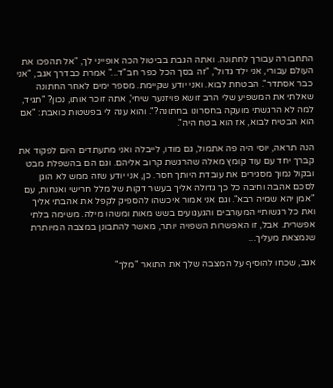התחבורה עבורך לחתונה. ואתה הגבת בביטול הכה אופייני לך, "אל תהפכו את העולם עבורי, אני ילד גדול", "זה בסך הכל כפר חב"ד..." אמרת כבדרך אגב, "אני כבר אסתדר". הבטחת לבוא. ואני יודע שקיימת. מספר ימים לאחר החתונה שאלתי את המשפיע שלי הרב זושא פויזנער שיחי', אתה זוכר אותו, נכון? "תגיד, למה לא הרגשתי מועקה בחסרונו בחתונה?". והוא ענה לי בפשטות כואבת: "אם הוא הבטיח לבוא, אז הוא בטח היה".

הנה תראה, יוסי היה פה אתמול, גם מודו, לייבלה ואני מתעתדים היום לפקוד את קברך יחד עם עוד קומץ מאלה שהרגשת קרוב אליהם. וגם הם בהשפלת מבט ובקול נמוך מסגירים את עובדת היותך חסר. כן, אני יודע שזה ממש לא הוגן לסכם אהבה וחיבה כל כך גדולה אליך בעשר דקות של מלל חרישי ואנחות, עם "אמן יהא שמיה רבא". וגם אני אמור איכשהו להספיק לקפל את אהבתי אליך ואת כל רגשותיי המעורבים והגעגועים בשש מאות ומשהו מילה. משימה בלתי אפשרית. אבל, זו האפשרות השפויה יותר, מאשר להתבונן במצבה המיותרת שנמצאת מעליך...

אגב, שכחו להוסיף על המצבה שלך את התואר "מלך"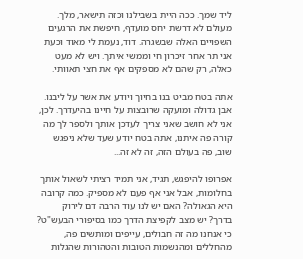ליד שמך. ככה היית בשבילנו וכזה תישאר, מלך. מעולם לא דרשת יחס מועדף, חיפשת את הרגעים השפויים האלה שבשגרה. דוד, נעמת לי מאוד וכעת אני תר אחר זיכרון חי וממשי איתך. ויש לא מעט כאלה, רק שהם לא מספקים אף את חצי תאוותי.

אתה בטח מביט בנו בחיוך ויודע את אשר על ליבנו. אבן גדולה ומועקה שרובצות על חיינו בהיעדרך. לכן, אני לא חושב שאני צריך לעדכן אותך ולספר לך מה קורה פה איתנו, אתה בטח יודע שעד שלא ניפגש שוב, פה בעולם הזה, זה לא זה...

אפרופו להיפגש, תגיד, אני תמיד רציתי לשאול אותך בחלומות, אבל אני אף פעם לא מספיק. כמה קרובה היא הגאולה? האם יש לנו עוד הרבה דם לירוק בדרך? יש מצב לקפיצת הדרך כמו בסיפורי הבעש"ט? כי אנחנו מה זה חבולים, עייפים ומותשים פה, מהחללים ומהנשמות הטובות והטהורות שהגלות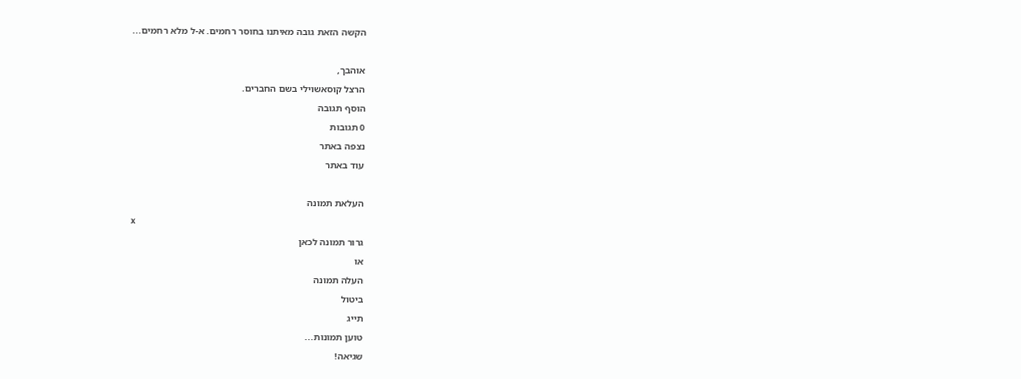הקשה הזאת גובה מאיתנו בחוסר רחמים. א-ל מלא רחמים...

אוהבך,
הרצל קוסאשוילי בשם החברים.
הוסף תגובה
0 תגובות
נצפה באתר
עוד באתר

העלאת תמונה
x
גרור תמונה לכאן
או
העלה תמונה
ביטול
תייג
טוען תמונות...
שגיאה!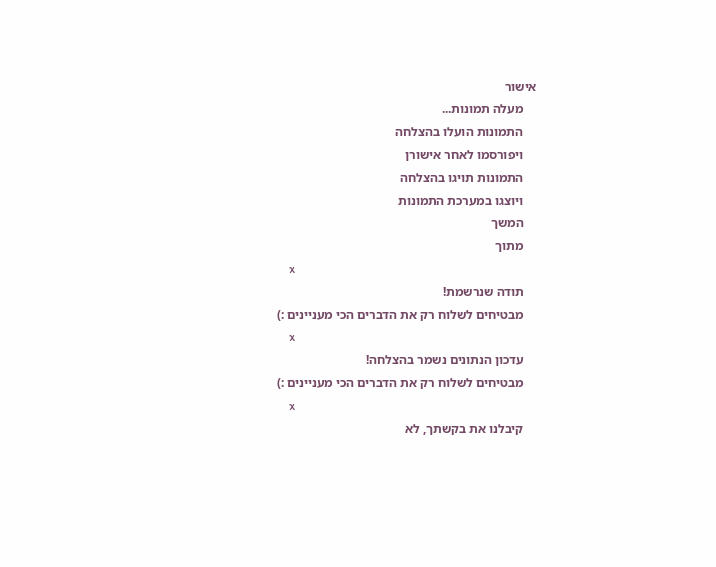אישור
    מעלה תמונות...
    התמונות הועלו בהצלחה
    ויפורסמו לאחר אישורן
    התמונות תויגו בהצלחה
    ויוצגו במערכת התמונות
    המשך
    מתוך
    x
    תודה שנרשמת!
    מבטיחים לשלוח רק את הדברים הכי מעניינים :)
    x
    עדכון הנתונים נשמר בהצלחה!
    מבטיחים לשלוח רק את הדברים הכי מעניינים :)
    x
    קיבלנו את בקשתך, לא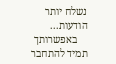נשלח יותר הודעות...
    באפשרותך תמיד להתחבר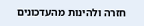חזרה ולהינות מהעדכונים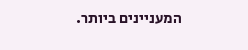המעניינים ביותר.